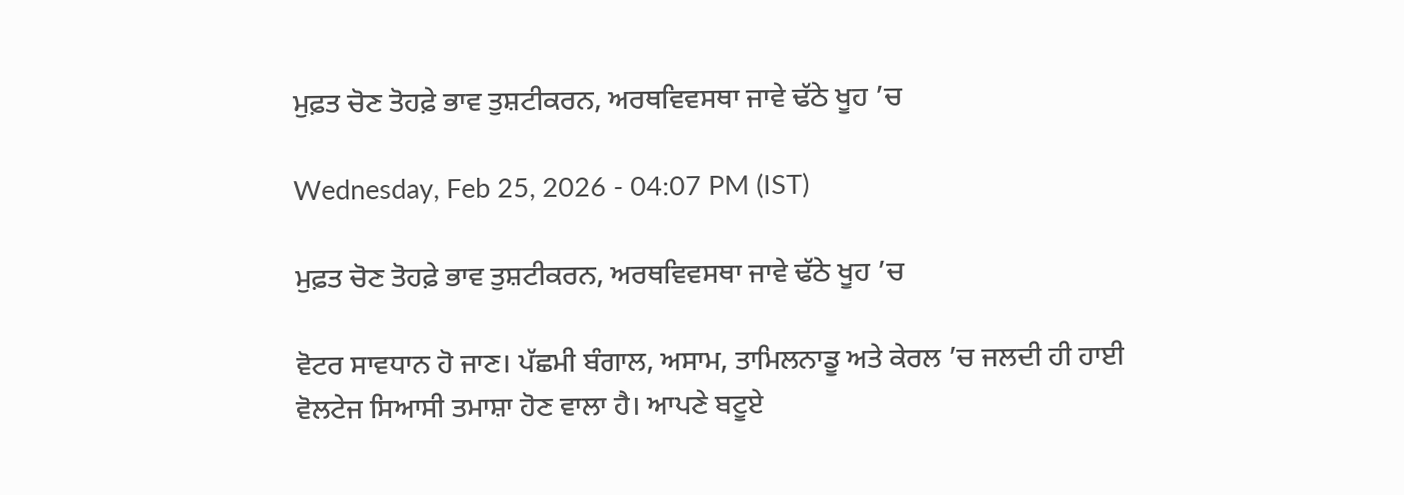ਮੁਫ਼ਤ ਚੋਣ ਤੋਹਫ਼ੇ ਭਾਵ ਤੁਸ਼ਟੀਕਰਨ, ਅਰਥਵਿਵਸਥਾ ਜਾਵੇ ਢੱਠੇ ਖੂਹ ’ਚ

Wednesday, Feb 25, 2026 - 04:07 PM (IST)

ਮੁਫ਼ਤ ਚੋਣ ਤੋਹਫ਼ੇ ਭਾਵ ਤੁਸ਼ਟੀਕਰਨ, ਅਰਥਵਿਵਸਥਾ ਜਾਵੇ ਢੱਠੇ ਖੂਹ ’ਚ

ਵੋਟਰ ਸਾਵਧਾਨ ਹੋ ਜਾਣ। ਪੱਛਮੀ ਬੰਗਾਲ, ਅਸਾਮ, ਤਾਮਿਲਨਾਡੂ ਅਤੇ ਕੇਰਲ ’ਚ ਜਲਦੀ ਹੀ ਹਾਈ ਵੋਲਟੇਜ ਸਿਆਸੀ ਤਮਾਸ਼ਾ ਹੋਣ ਵਾਲਾ ਹੈ। ਆਪਣੇ ਬਟੂਏ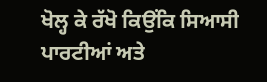ਖੋਲ੍ਹ ਕੇ ਰੱਖੋ ਕਿਉਂਕਿ ਸਿਆਸੀ ਪਾਰਟੀਆਂ ਅਤੇ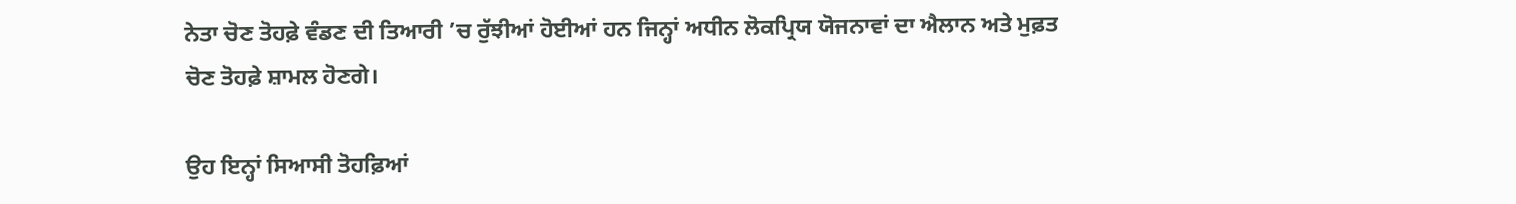ਨੇਤਾ ਚੋਣ ਤੋਹਫ਼ੇ ਵੰਡਣ ਦੀ ਤਿਆਰੀ ’ਚ ਰੁੱਝੀਆਂ ਹੋਈਆਂ ਹਨ ਜਿਨ੍ਹਾਂ ਅਧੀਨ ਲੋਕਪ੍ਰਿਯ ਯੋਜਨਾਵਾਂ ਦਾ ਐਲਾਨ ਅਤੇ ਮੁਫ਼ਤ ਚੋਣ ਤੋਹਫ਼ੇ ਸ਼ਾਮਲ ਹੋਣਗੇ।

ਉਹ ਇਨ੍ਹਾਂ ਸਿਆਸੀ ਤੋਹਫ਼ਿਆਂ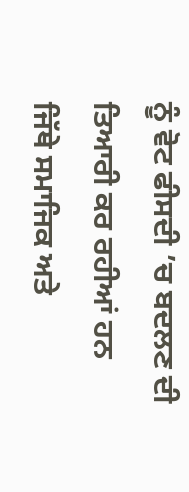ਨੂੰ ਵੋਟ ਫੀਸਦੀ ’ਚ ਬਦਲਣ ਦੀ ਤਿਆਰੀ ਕਰ ਰਹੀਆਂ ਹਨ ਜਿੱਥੇ ਸਮਾਜਿਕ ਅਤੇ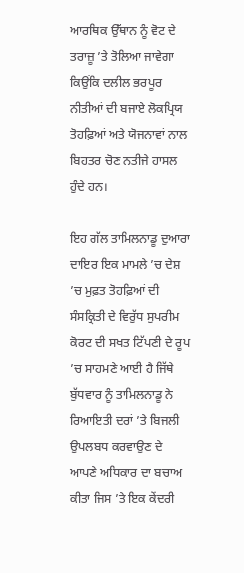ਆਰਥਿਕ ਉੱਥਾਨ ਨੂੰ ਵੋਟ ਦੇ ਤਰਾਜ਼ੂ ’ਤੇ ਤੋਲਿਆ ਜਾਵੇਗਾ ਕਿਉਂਕਿ ਦਲੀਲ ਭਰਪੂਰ ਨੀਤੀਆਂ ਦੀ ਬਜਾਏ ਲੋਕਪ੍ਰਿਯ ਤੋਹਫ਼ਿਆਂ ਅਤੇ ਯੋਜਨਾਵਾਂ ਨਾਲ ਬਿਹਤਰ ਚੋਣ ਨਤੀਜੇ ਹਾਸਲ ਹੁੰਦੇ ਹਨ।

ਇਹ ਗੱਲ ਤਾਮਿਲਨਾਡੂ ਦੁਆਰਾ ਦਾਇਰ ਇਕ ਮਾਮਲੇ ’ਚ ਦੇਸ਼ ’ਚ ਮੁਫ਼ਤ ਤੋਹਫ਼ਿਆਂ ਦੀ ਸੰਸਕ੍ਰਿਤੀ ਦੇ ਵਿਰੁੱਧ ਸੁਪਰੀਮ ਕੋਰਟ ਦੀ ਸਖਤ ਟਿੱਪਣੀ ਦੇ ਰੂਪ ’ਚ ਸਾਹਮਣੇ ਆਈ ਹੈ ਜਿੱਥੇ ਬੁੱਧਵਾਰ ਨੂੰ ਤਾਮਿਲਨਾਡੂ ਨੇ ਰਿਆਇਤੀ ਦਰਾਂ ’ਤੇ ਬਿਜਲੀ ਉਪਲਬਧ ਕਰਵਾਉਣ ਦੇ ਆਪਣੇ ਅਧਿਕਾਰ ਦਾ ਬਚਾਅ ਕੀਤਾ ਜਿਸ ’ਤੇ ਇਕ ਕੇਂਦਰੀ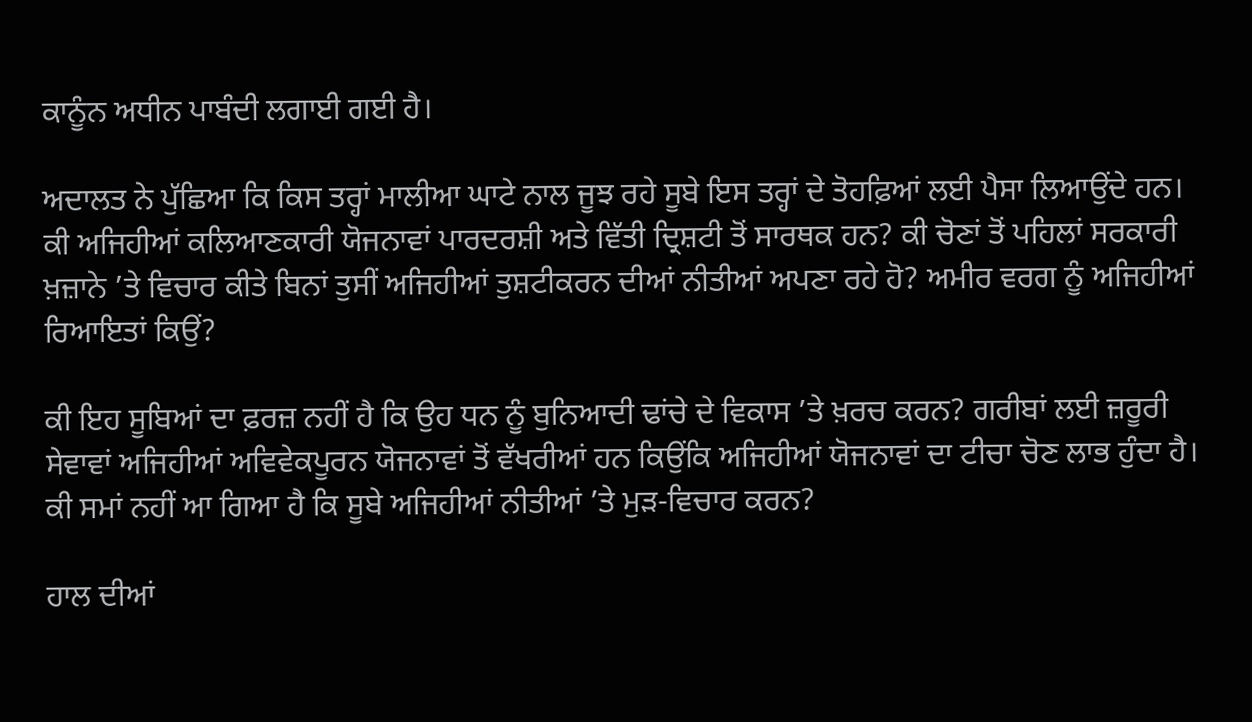ਕਾਨੂੰਨ ਅਧੀਨ ਪਾਬੰਦੀ ਲਗਾਈ ਗਈ ਹੈ।

ਅਦਾਲਤ ਨੇ ਪੁੱਛਿਆ ਕਿ ਕਿਸ ਤਰ੍ਹਾਂ ਮਾਲੀਆ ਘਾਟੇ ਨਾਲ ਜੂਝ ਰਹੇ ਸੂਬੇ ਇਸ ਤਰ੍ਹਾਂ ਦੇ ਤੋਹਫ਼ਿਆਂ ਲਈ ਪੈਸਾ ਲਿਆਉਂਦੇ ਹਨ। ਕੀ ਅਜਿਹੀਆਂ ਕਲਿਆਣਕਾਰੀ ਯੋਜਨਾਵਾਂ ਪਾਰਦਰਸ਼ੀ ਅਤੇ ਵਿੱਤੀ ਦ੍ਰਿਸ਼ਟੀ ਤੋਂ ਸਾਰਥਕ ਹਨ? ਕੀ ਚੋਣਾਂ ਤੋਂ ਪਹਿਲਾਂ ਸਰਕਾਰੀ ਖ਼ਜ਼ਾਨੇ ’ਤੇ ਵਿਚਾਰ ਕੀਤੇ ਬਿਨਾਂ ਤੁਸੀਂ ਅਜਿਹੀਆਂ ਤੁਸ਼ਟੀਕਰਨ ਦੀਆਂ ਨੀਤੀਆਂ ਅਪਣਾ ਰਹੇ ਹੋ? ਅਮੀਰ ਵਰਗ ਨੂੰ ਅਜਿਹੀਆਂ ਰਿਆਇਤਾਂ ਕਿਉਂ?

ਕੀ ਇਹ ਸੂਬਿਆਂ ਦਾ ਫ਼ਰਜ਼ ਨਹੀਂ ਹੈ ਕਿ ਉਹ ਧਨ ਨੂੰ ਬੁਨਿਆਦੀ ਢਾਂਚੇ ਦੇ ਵਿਕਾਸ ’ਤੇ ਖ਼ਰਚ ਕਰਨ? ਗਰੀਬਾਂ ਲਈ ਜ਼ਰੂਰੀ ਸੇਵਾਵਾਂ ਅਜਿਹੀਆਂ ਅਵਿਵੇਕਪੂਰਨ ਯੋਜਨਾਵਾਂ ਤੋਂ ਵੱਖਰੀਆਂ ਹਨ ਕਿਉਂਕਿ ਅਜਿਹੀਆਂ ਯੋਜਨਾਵਾਂ ਦਾ ਟੀਚਾ ਚੋਣ ਲਾਭ ਹੁੰਦਾ ਹੈ। ਕੀ ਸਮਾਂ ਨਹੀਂ ਆ ਗਿਆ ਹੈ ਕਿ ਸੂਬੇ ਅਜਿਹੀਆਂ ਨੀਤੀਆਂ ’ਤੇ ਮੁੜ-ਵਿਚਾਰ ਕਰਨ?

ਹਾਲ ਦੀਆਂ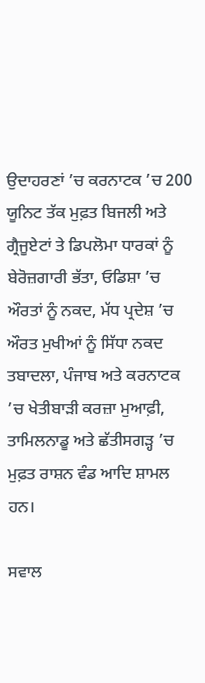ਉਦਾਹਰਣਾਂ ’ਚ ਕਰਨਾਟਕ ’ਚ 200 ਯੂਨਿਟ ਤੱਕ ਮੁਫ਼ਤ ਬਿਜਲੀ ਅਤੇ ਗ੍ਰੈਜੂਏਟਾਂ ਤੇ ਡਿਪਲੋਮਾ ਧਾਰਕਾਂ ਨੂੰ ਬੇਰੋਜ਼ਗਾਰੀ ਭੱਤਾ, ਓਡਿਸ਼ਾ ’ਚ ਔਰਤਾਂ ਨੂੰ ਨਕਦ, ਮੱਧ ਪ੍ਰਦੇਸ਼ ’ਚ ਔਰਤ ਮੁਖੀਆਂ ਨੂੰ ਸਿੱਧਾ ਨਕਦ ਤਬਾਦਲਾ, ਪੰਜਾਬ ਅਤੇ ਕਰਨਾਟਕ ’ਚ ਖੇਤੀਬਾੜੀ ਕਰਜ਼ਾ ਮੁਆਫ਼ੀ, ਤਾਮਿਲਨਾਡੂ ਅਤੇ ਛੱਤੀਸਗੜ੍ਹ ’ਚ ਮੁਫ਼ਤ ਰਾਸ਼ਨ ਵੰਡ ਆਦਿ ਸ਼ਾਮਲ ਹਨ।

ਸਵਾਲ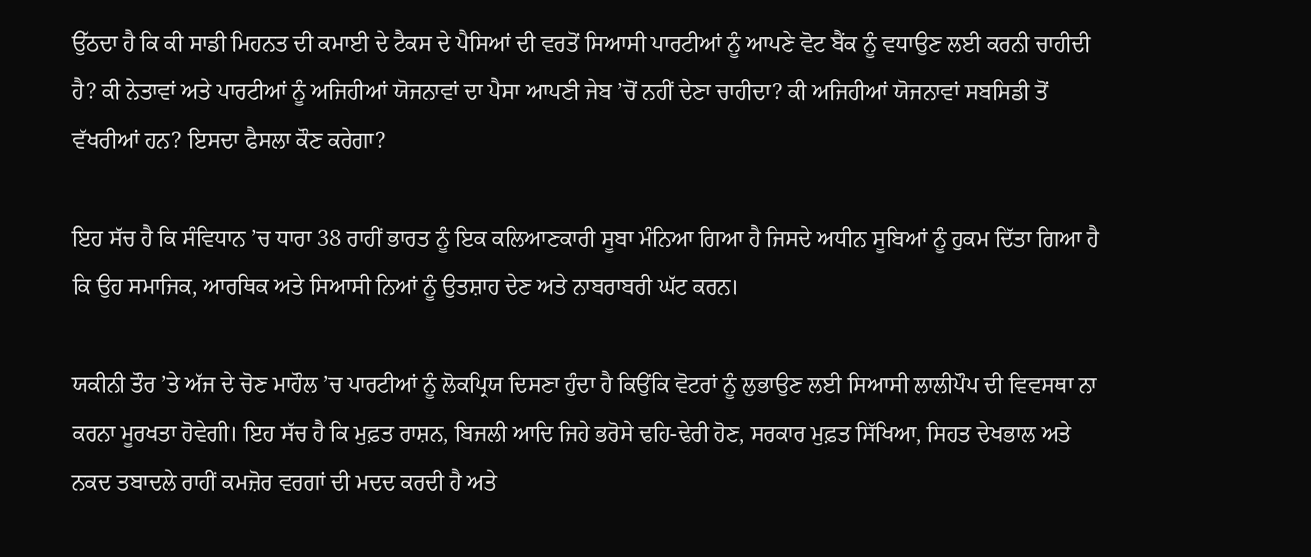ਉੱਠਦਾ ਹੈ ਕਿ ਕੀ ਸਾਡੀ ਮਿਹਨਤ ਦੀ ਕਮਾਈ ਦੇ ਟੈਕਸ ਦੇ ਪੈਸਿਆਂ ਦੀ ਵਰਤੋਂ ਸਿਆਸੀ ਪਾਰਟੀਆਂ ਨੂੰ ਆਪਣੇ ਵੋਟ ਬੈਂਕ ਨੂੰ ਵਧਾਉਣ ਲਈ ਕਰਨੀ ਚਾਹੀਦੀ ਹੈ? ਕੀ ਨੇਤਾਵਾਂ ਅਤੇ ਪਾਰਟੀਆਂ ਨੂੰ ਅਜਿਹੀਆਂ ਯੋਜਨਾਵਾਂ ਦਾ ਪੈਸਾ ਆਪਣੀ ਜੇਬ ’ਚੋਂ ਨਹੀਂ ਦੇਣਾ ਚਾਹੀਦਾ? ਕੀ ਅਜਿਹੀਆਂ ਯੋਜਨਾਵਾਂ ਸਬਸਿਡੀ ਤੋਂ ਵੱਖਰੀਆਂ ਹਨ? ਇਸਦਾ ਫੈਸਲਾ ਕੌਣ ਕਰੇਗਾ?

ਇਹ ਸੱਚ ਹੈ ਕਿ ਸੰਵਿਧਾਨ ’ਚ ਧਾਰਾ 38 ਰਾਹੀਂ ਭਾਰਤ ਨੂੰ ਇਕ ਕਲਿਆਣਕਾਰੀ ਸੂਬਾ ਮੰਨਿਆ ਗਿਆ ਹੈ ਜਿਸਦੇ ਅਧੀਨ ਸੂਬਿਆਂ ਨੂੰ ਹੁਕਮ ਦਿੱਤਾ ਗਿਆ ਹੈ ਕਿ ਉਹ ਸਮਾਜਿਕ, ਆਰਥਿਕ ਅਤੇ ਸਿਆਸੀ ਨਿਆਂ ਨੂੰ ਉਤਸ਼ਾਹ ਦੇਣ ਅਤੇ ਨਾਬਰਾਬਰੀ ਘੱਟ ਕਰਨ।

ਯਕੀਨੀ ਤੌਰ ’ਤੇ ਅੱਜ ਦੇ ਚੋਣ ਮਾਹੌਲ ’ਚ ਪਾਰਟੀਆਂ ਨੂੰ ਲੋਕਪ੍ਰਿਯ ਦਿਸਣਾ ਹੁੰਦਾ ਹੈ ਕਿਉਂਕਿ ਵੋਟਰਾਂ ਨੂੰ ਲੁਭਾਉਣ ਲਈ ਸਿਆਸੀ ਲਾਲੀਪੌਪ ਦੀ ਵਿਵਸਥਾ ਨਾ ਕਰਨਾ ਮੂਰਖਤਾ ਹੋਵੇਗੀ। ਇਹ ਸੱਚ ਹੈ ਕਿ ਮੁਫ਼ਤ ਰਾਸ਼ਨ, ਬਿਜਲੀ ਆਦਿ ਜਿਹੇ ਭਰੋਸੇ ਢਹਿ-ਢੇਰੀ ਹੋਣ, ਸਰਕਾਰ ਮੁਫ਼ਤ ਸਿੱਖਿਆ, ਸਿਹਤ ਦੇਖਭਾਲ ਅਤੇ ਨਕਦ ਤਬਾਦਲੇ ਰਾਹੀਂ ਕਮਜ਼ੋਰ ਵਰਗਾਂ ਦੀ ਮਦਦ ਕਰਦੀ ਹੈ ਅਤੇ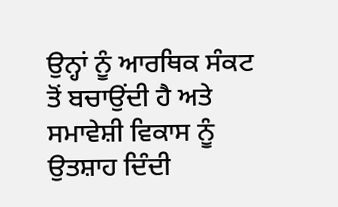ਉਨ੍ਹਾਂ ਨੂੰ ਆਰਥਿਕ ਸੰਕਟ ਤੋਂ ਬਚਾਉਂਦੀ ਹੈ ਅਤੇ ਸਮਾਵੇਸ਼ੀ ਵਿਕਾਸ ਨੂੰ ਉਤਸ਼ਾਹ ਦਿੰਦੀ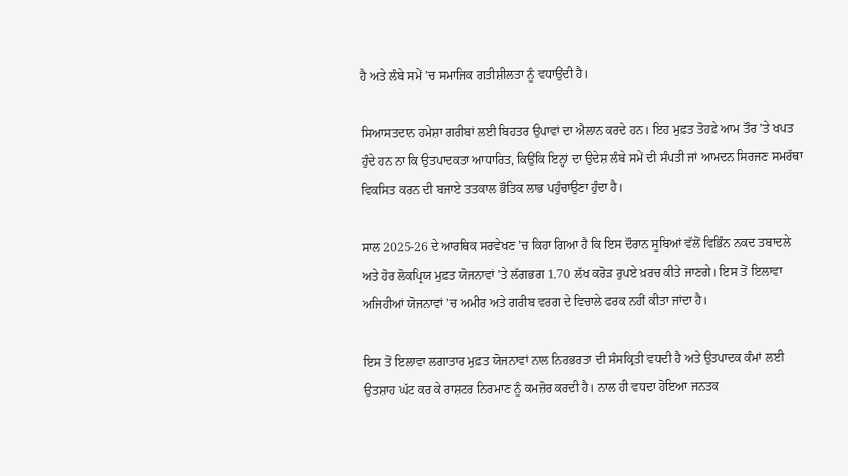ਹੈ ਅਤੇ ਲੰਬੇ ਸਮੇਂ ’ਚ ਸਮਾਜਿਕ ਗਤੀਸ਼ੀਲਤਾ ਨੂੰ ਵਧਾਉਂਦੀ ਹੈ।

ਸਿਆਸਤਦਾਨ ਹਮੇਸ਼ਾ ਗਰੀਬਾਂ ਲਈ ਬਿਹਤਰ ਉਪਾਵਾਂ ਦਾ ਐਲਾਨ ਕਰਦੇ ਹਨ। ਇਹ ਮੁਫ਼ਤ ਤੋਹਫ਼ੇ ਆਮ ਤੌਰ ’ਤੇ ਖਪਤ ਹੁੰਦੇ ਹਨ ਨਾ ਕਿ ਉਤਪਾਦਕਤਾ ਆਧਾਰਿਤ, ਕਿਉਂਕਿ ਇਨ੍ਹਾਂ ਦਾ ਉਦੇਸ਼ ਲੰਬੇ ਸਮੇਂ ਦੀ ਸੰਪਤੀ ਜਾਂ ਆਮਦਨ ਸਿਰਜਣ ਸਮਰੱਥਾ ਵਿਕਸਿਤ ਕਰਨ ਦੀ ਬਜਾਏ ਤਤਕਾਲ ਭੌਤਿਕ ਲਾਭ ਪਹੁੰਚਾਉਣਾ ਹੁੰਦਾ ਹੈ।

ਸਾਲ 2025-26 ਦੇ ਆਰਥਿਕ ਸਰਵੇਖਣ ’ਚ ਕਿਹਾ ਗਿਆ ਹੈ ਕਿ ਇਸ ਦੌਰਾਨ ਸੂਬਿਆਂ ਵੱਲੋਂ ਵਿਭਿੰਨ ਨਕਦ ਤਬਾਦਲੇ ਅਤੇ ਹੋਰ ਲੋਕਪ੍ਰਿਯ ਮੁਫ਼ਤ ਯੋਜਨਾਵਾਂ ’ਤੇ ਲੱਗਭਗ 1.70 ਲੱਖ ਕਰੋੜ ਰੁਪਏ ਖ਼ਰਚ ਕੀਤੇ ਜਾਣਗੇ। ਇਸ ਤੋਂ ਇਲਾਵਾ ਅਜਿਹੀਆਂ ਯੋਜਨਾਵਾਂ ’ਚ ਅਮੀਰ ਅਤੇ ਗਰੀਬ ਵਰਗ ਦੇ ਵਿਚਾਲੇ ਫਰਕ ਨਹੀਂ ਕੀਤਾ ਜਾਂਦਾ ਹੈ।

ਇਸ ਤੋਂ ਇਲਾਵਾ ਲਗਾਤਾਰ ਮੁਫ਼ਤ ਯੋਜਨਾਵਾਂ ਨਾਲ ਨਿਰਭਰਤਾ ਦੀ ਸੰਸਕ੍ਰਿਤੀ ਵਧਦੀ ਹੈ ਅਤੇ ਉਤਪਾਦਕ ਕੰਮਾਂ ਲਈ ਉਤਸ਼ਾਹ ਘੱਟ ਕਰ ਕੇ ਰਾਸ਼ਟਰ ਨਿਰਮਾਣ ਨੂੰ ਕਮਜ਼ੋਰ ਕਰਦੀ ਹੈ। ਨਾਲ ਹੀ ਵਧਦਾ ਹੋਇਆ ਜਨਤਕ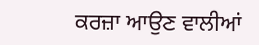ਕਰਜ਼ਾ ਆਉਣ ਵਾਲੀਆਂ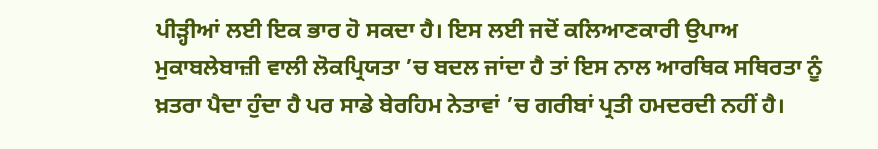ਪੀੜ੍ਹੀਆਂ ਲਈ ਇਕ ਭਾਰ ਹੋ ਸਕਦਾ ਹੈ। ਇਸ ਲਈ ਜਦੋਂ ਕਲਿਆਣਕਾਰੀ ਉਪਾਅ ਮੁਕਾਬਲੇਬਾਜ਼ੀ ਵਾਲੀ ਲੋਕਪ੍ਰਿਯਤਾ ’ਚ ਬਦਲ ਜਾਂਦਾ ਹੈ ਤਾਂ ਇਸ ਨਾਲ ਆਰਥਿਕ ਸਥਿਰਤਾ ਨੂੰ ਖ਼ਤਰਾ ਪੈਦਾ ਹੁੰਦਾ ਹੈ ਪਰ ਸਾਡੇ ਬੇਰਹਿਮ ਨੇਤਾਵਾਂ ’ਚ ਗਰੀਬਾਂ ਪ੍ਰਤੀ ਹਮਦਰਦੀ ਨਹੀਂ ਹੈ।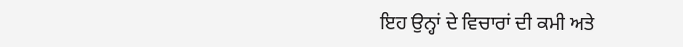ਇਹ ਉਨ੍ਹਾਂ ਦੇ ਵਿਚਾਰਾਂ ਦੀ ਕਮੀ ਅਤੇ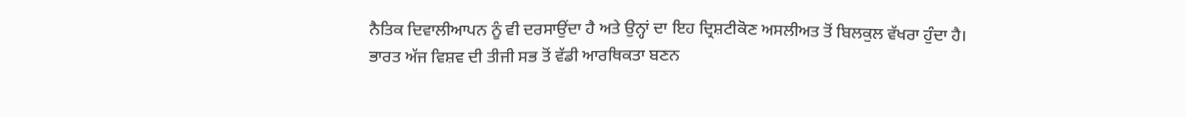ਨੈਤਿਕ ਦਿਵਾਲੀਆਪਨ ਨੂੰ ਵੀ ਦਰਸਾਉਂਦਾ ਹੈ ਅਤੇ ਉਨ੍ਹਾਂ ਦਾ ਇਹ ਦ੍ਰਿਸ਼ਟੀਕੋਣ ਅਸਲੀਅਤ ਤੋਂ ਬਿਲਕੁਲ ਵੱਖਰਾ ਹੁੰਦਾ ਹੈ। ਭਾਰਤ ਅੱਜ ਵਿਸ਼ਵ ਦੀ ਤੀਜੀ ਸਭ ਤੋਂ ਵੱਡੀ ਆਰਥਿਕਤਾ ਬਣਨ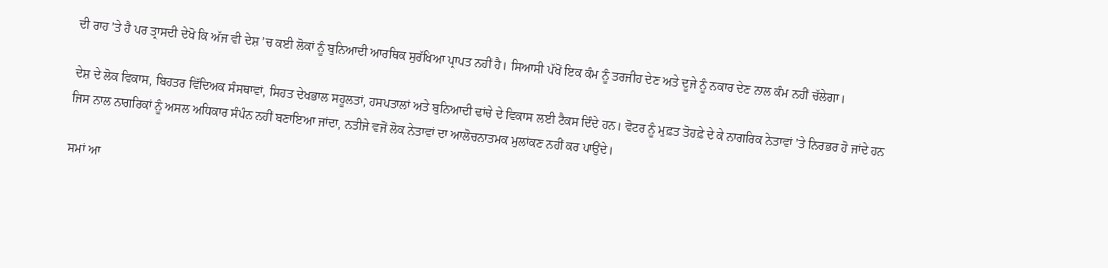ਦੀ ਰਾਹ ’ਤੇ ਹੈ ਪਰ ਤ੍ਰਾਸਦੀ ਦੇਖੋ ਕਿ ਅੱਜ ਵੀ ਦੇਸ਼ ’ਚ ਕਈ ਲੋਕਾਂ ਨੂੰ ਬੁਨਿਆਦੀ ਆਰਥਿਕ ਸੁਰੱਖਿਆ ਪ੍ਰਾਪਤ ਨਹੀਂ ਹੈ। ਸਿਆਸੀ ਪੱਖੋਂ ਇਕ ਕੰਮ ਨੂੰ ਤਰਜੀਹ ਦੇਣ ਅਤੇ ਦੂਜੇ ਨੂੰ ਨਕਾਰ ਦੇਣ ਨਾਲ ਕੰਮ ਨਹੀਂ ਚੱਲੇਗਾ।

ਦੇਸ਼ ਦੇ ਲੋਕ ਵਿਕਾਸ, ਬਿਹਤਰ ਵਿੱਦਿਅਕ ਸੰਸਥਾਵਾਂ, ਸਿਹਤ ਦੇਖਭਾਲ ਸਹੂਲਤਾਂ, ਹਸਪਤਾਲਾਂ ਅਤੇ ਬੁਨਿਆਦੀ ਢਾਂਚੇ ਦੇ ਵਿਕਾਸ ਲਈ ਟੈਕਸ ਦਿੰਦੇ ਹਨ। ਵੋਟਰ ਨੂੰ ਮੁਫ਼ਤ ਤੋਹਫ਼ੇ ਦੇ ਕੇ ਨਾਗਰਿਕ ਨੇਤਾਵਾਂ ’ਤੇ ਨਿਰਭਰ ਹੋ ਜਾਂਦੇ ਹਨ ਜਿਸ ਨਾਲ ਨਾਗਰਿਕਾਂ ਨੂੰ ਅਸਲ ਅਧਿਕਾਰ ਸੰਪੰਨ ਨਹੀਂ ਬਣਾਇਆ ਜਾਂਦਾ, ਨਤੀਜੇ ਵਜੋਂ ਲੋਕ ਨੇਤਾਵਾਂ ਦਾ ਆਲੋਚਨਾਤਮਕ ਮੁਲਾਂਕਣ ਨਹੀਂ ਕਰ ਪਾਉਂਦੇ।

ਸਮਾਂ ਆ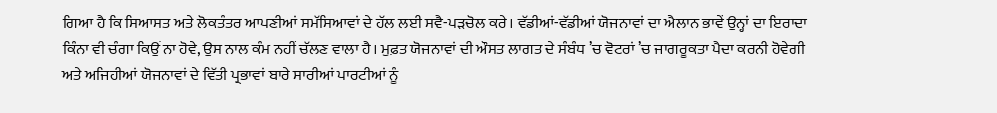ਗਿਆ ਹੈ ਕਿ ਸਿਆਸਤ ਅਤੇ ਲੋਕਤੰਤਰ ਆਪਣੀਆਂ ਸਮੱਸਿਆਵਾਂ ਦੇ ਹੱਲ ਲਈ ਸਵੈ-ਪੜਚੋਲ ਕਰੇ। ਵੱਡੀਆਂ-ਵੱਡੀਆਂ ਯੋਜਨਾਵਾਂ ਦਾ ਐਲਾਨ ਭਾਵੇਂ ਉਨ੍ਹਾਂ ਦਾ ਇਰਾਦਾ ਕਿੰਨਾ ਵੀ ਚੰਗਾ ਕਿਉਂ ਨਾ ਹੋਵੇ, ਉਸ ਨਾਲ ਕੰਮ ਨਹੀਂ ਚੱਲਣ ਵਾਲਾ ਹੈ। ਮੁਫ਼ਤ ਯੋਜਨਾਵਾਂ ਦੀ ਔਸਤ ਲਾਗਤ ਦੇ ਸੰਬੰਧ ’ਚ ਵੋਟਰਾਂ ’ਚ ਜਾਗਰੂਕਤਾ ਪੈਦਾ ਕਰਨੀ ਹੋਵੇਗੀ ਅਤੇ ਅਜਿਹੀਆਂ ਯੋਜਨਾਵਾਂ ਦੇ ਵਿੱਤੀ ਪ੍ਰਭਾਵਾਂ ਬਾਰੇ ਸਾਰੀਆਂ ਪਾਰਟੀਆਂ ਨੂੰ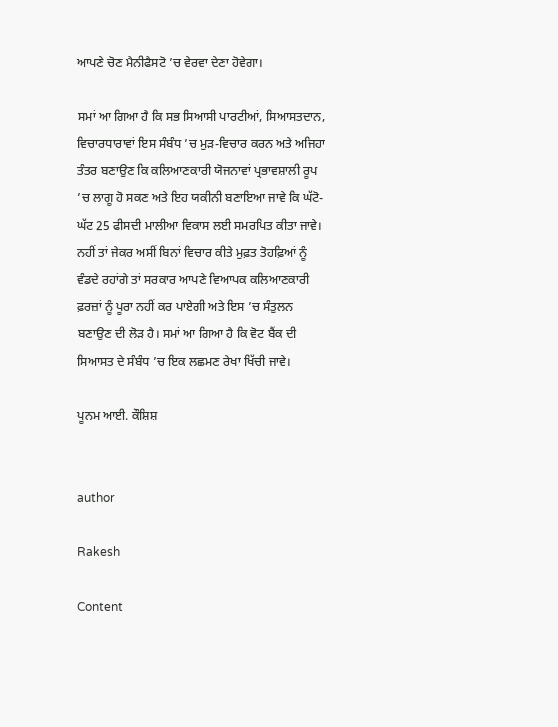ਆਪਣੇ ਚੋਣ ਮੈਨੀਫੈਸਟੋ ’ਚ ਵੇਰਵਾ ਦੇਣਾ ਹੋਵੇਗਾ।

ਸਮਾਂ ਆ ਗਿਆ ਹੈ ਕਿ ਸਭ ਸਿਆਸੀ ਪਾਰਟੀਆਂ, ਸਿਆਸਤਦਾਨ, ਵਿਚਾਰਧਾਰਾਵਾਂ ਇਸ ਸੰਬੰਧ ’ਚ ਮੁੜ-ਵਿਚਾਰ ਕਰਨ ਅਤੇ ਅਜਿਹਾ ਤੰਤਰ ਬਣਾਉਣ ਕਿ ਕਲਿਆਣਕਾਰੀ ਯੋਜਨਾਵਾਂ ਪ੍ਰਭਾਵਸ਼ਾਲੀ ਰੂਪ ’ਚ ਲਾਗੂ ਹੋ ਸਕਣ ਅਤੇ ਇਹ ਯਕੀਨੀ ਬਣਾਇਆ ਜਾਵੇ ਕਿ ਘੱਟੋ-ਘੱਟ 25 ਫੀਸਦੀ ਮਾਲੀਆ ਵਿਕਾਸ ਲਈ ਸਮਰਪਿਤ ਕੀਤਾ ਜਾਵੇ। ਨਹੀਂ ਤਾਂ ਜੇਕਰ ਅਸੀਂ ਬਿਨਾਂ ਵਿਚਾਰ ਕੀਤੇ ਮੁਫ਼ਤ ਤੋਹਫ਼ਿਆਂ ਨੂੰ ਵੰਡਦੇ ਰਹਾਂਗੇ ਤਾਂ ਸਰਕਾਰ ਆਪਣੇ ਵਿਆਪਕ ਕਲਿਆਣਕਾਰੀ ਫ਼ਰਜ਼ਾਂ ਨੂੰ ਪੂਰਾ ਨਹੀਂ ਕਰ ਪਾਏਗੀ ਅਤੇ ਇਸ ’ਚ ਸੰਤੁਲਨ ਬਣਾਉਣ ਦੀ ਲੋੜ ਹੈ। ਸਮਾਂ ਆ ਗਿਆ ਹੈ ਕਿ ਵੋਟ ਬੈਂਕ ਦੀ ਸਿਆਸਤ ਦੇ ਸੰਬੰਧ ’ਚ ਇਕ ਲਛਮਣ ਰੇਖਾ ਖਿੱਚੀ ਜਾਵੇ।

ਪੂਨਮ ਆਈ. ਕੌਸ਼ਿਸ਼


author

Rakesh

Content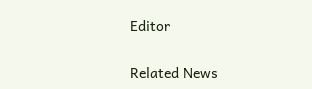Editor

Related News